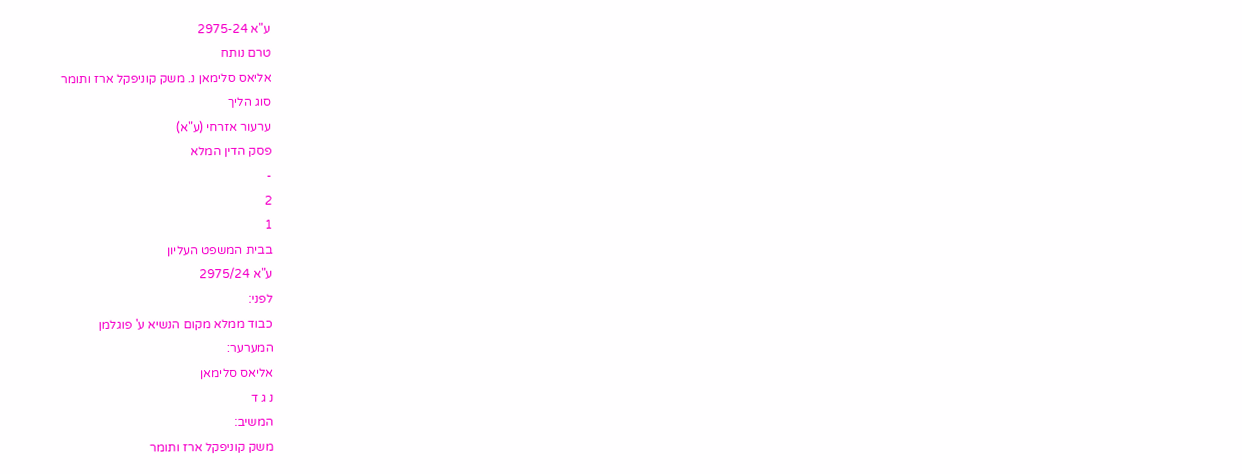ע"א 2975-24
טרם נותח
אליאס סלימאן נ. משק קוניפקל ארז ותומר
סוג הליך
ערעור אזרחי (ע"א)
פסק הדין המלא
-
2
1
בבית המשפט העליון
ע"א 2975/24
לפני:
כבוד ממלא מקום הנשיא ע' פוגלמן
המערער:
אליאס סלימאן
נ ג ד
המשיב:
משק קוניפקל ארז ותומר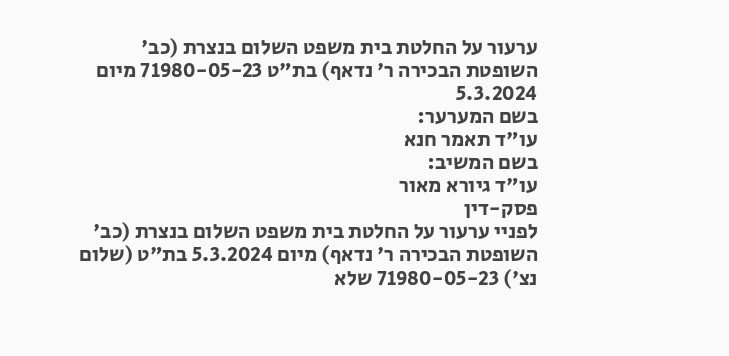ערעור על החלטת בית משפט השלום בנצרת (כב' השופטת הבכירה ר' נדאף) בת"ט 71980-05-23 מיום 5.3.2024
בשם המערער:
עו"ד תאמר חנא
בשם המשיב:
עו"ד גיורא מאור
פסק-דין
לפניי ערעור על החלטת בית משפט השלום בנצרת (כב' השופטת הבכירה ר' נדאף) מיום 5.3.2024 בת"ט (שלום נצ') 71980-05-23 שלא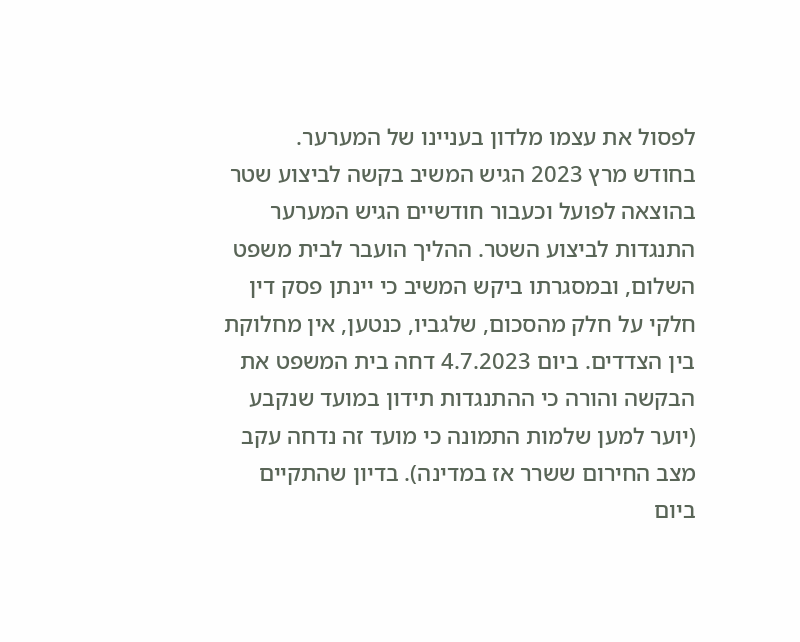לפסול את עצמו מלדון בעניינו של המערער.
בחודש מרץ 2023 הגיש המשיב בקשה לביצוע שטר בהוצאה לפועל וכעבור חודשיים הגיש המערער התנגדות לביצוע השטר. ההליך הועבר לבית משפט השלום, ובמסגרתו ביקש המשיב כי יינתן פסק דין חלקי על חלק מהסכום, שלגביו, כנטען, אין מחלוקת בין הצדדים. ביום 4.7.2023 דחה בית המשפט את הבקשה והורה כי ההתנגדות תידון במועד שנקבע (יוער למען שלמות התמונה כי מועד זה נדחה עקב מצב החירום ששרר אז במדינה). בדיון שהתקיים ביום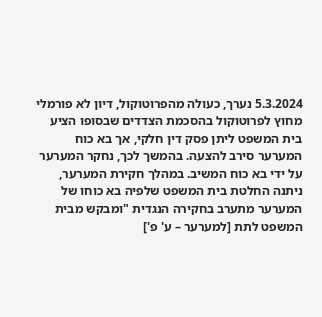5.3.2024 נערך, כעולה מהפרוטוקול, דיון לא פורמלי מחוץ לפרוטוקול בהסכמת הצדדים שבסופו הציע בית המשפט ליתן פסק דין חלקי, אך בא כוח המערער סירב להצעה. בהמשך לכך, נחקר המערער על ידי בא כוח המשיב. במהלך חקירת המערער, ניתנה החלטת בית המשפט שלפיה בא כוחו של המערער מתערב בחקירה הנגדית "ומבקש מבית המשפט לתת [למערער – ע' פ']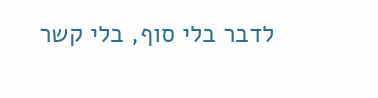לדבר בלי סוף, בלי קשר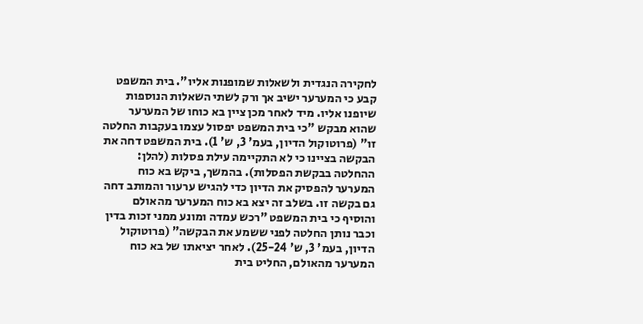לחקירה הנגדית ולשאלות שמופנות אליו". בית המשפט קבע כי המערער ישיב אך ורק לשתי השאלות הנוספות שיופנו אליו. מיד לאחר מכן ציין בא כוחו של המערער שהוא מבקש "כי בית המשפט יפסול עצמו בעקבות החלטה זו" (פרוטוקול הדיון, בעמ' 3, ש' 1). בית המשפט דחה את הבקשה בציינו כי לא התקיימה עילת פסלות (להלן: ההחלטה בבקשת הפסלות). בהמשך, ביקש בא כוח המערער להפסיק את הדיון כדי להגיש ערעור והמותב דחה גם בקשה זו. בשלב זה יצא בא כוח המערער מהאולם והוסיף כי בית המשפט "רכש עמדה ומונע ממני זכות בדין וכבר נותן החלטה לפני ששמע את הבקשה" (פרוטוקול הדיון, בעמ' 3, ש' 25-24). לאחר יציאתו של בא כוח המערער מהאולם, החליט בית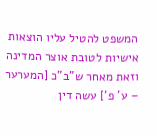המשפט להטיל עליו הוצאות אישיות לטובת אוצר המדינה וזאת מאחר ש"ב"כ [המערער – ע' פ'] עשה דין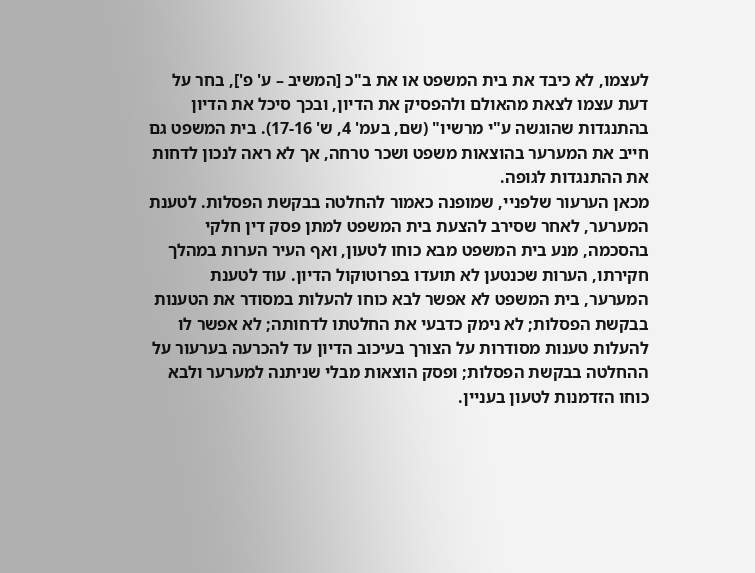לעצמו, לא כיבד את בית המשפט או את ב"כ [המשיב – ע' פ'], בחר על דעת עצמו לצאת מהאולם ולהפסיק את הדיון, ובכך סיכל את הדיון בהתנגדות שהוגשה ע"י מרשיו" (שם, בעמ' 4, ש' 17-16). בית המשפט גם חייב את המערער בהוצאות משפט ושכר טרחה, אך לא ראה לנכון לדחות את ההתנגדות לגופה.
מכאן הערעור שלפניי, שמופנה כאמור להחלטה בבקשת הפסלות. לטענת המערער, לאחר שסירב להצעת בית המשפט למתן פסק דין חלקי בהסכמה, מנע בית המשפט מבא כוחו לטעון, ואף העיר הערות במהלך חקירתו, הערות שכנטען לא תועדו בפרוטוקול הדיון. עוד לטענת המערער, בית המשפט לא אפשר לבא כוחו להעלות במסודר את הטענות בבקשת הפסלות; לא נימק כדבעי את החלטתו לדחותה; לא אפשר לו להעלות טענות מסודרות על הצורך בעיכוב הדיון עד להכרעה בערעור על ההחלטה בבקשת הפסלות; ופסק הוצאות מבלי שניתנה למערער ולבא כוחו הזדמנות לטעון בעניין.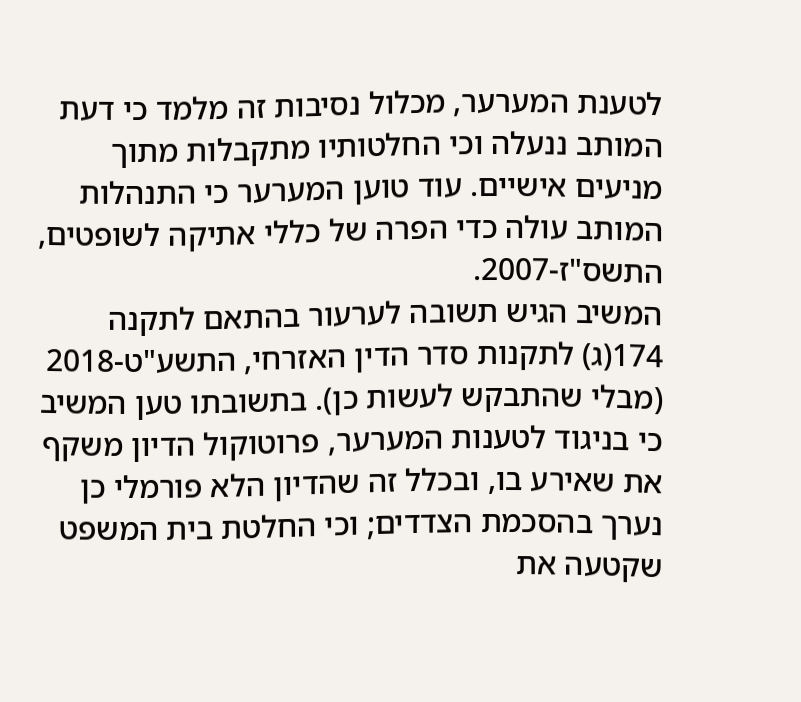לטענת המערער, מכלול נסיבות זה מלמד כי דעת המותב ננעלה וכי החלטותיו מתקבלות מתוך מניעים אישיים. עוד טוען המערער כי התנהלות המותב עולה כדי הפרה של כללי אתיקה לשופטים, התשס"ז-2007.
המשיב הגיש תשובה לערעור בהתאם לתקנה 174(ג) לתקנות סדר הדין האזרחי, התשע"ט-2018 (מבלי שהתבקש לעשות כן). בתשובתו טען המשיב כי בניגוד לטענות המערער, פרוטוקול הדיון משקף את שאירע בו, ובכלל זה שהדיון הלא פורמלי כן נערך בהסכמת הצדדים; וכי החלטת בית המשפט שקטעה את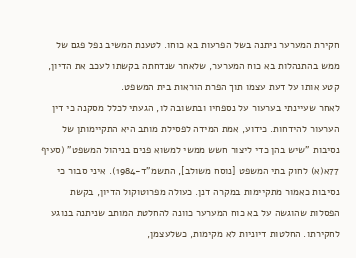חקירת המערער ניתנה בשל הפרעות בא כוחו. לטענת המשיב נפל פגם של ממש בהתנהלות בא כוח המערער, שלאחר שנדחתה בקשתו לעכב את הדיון, קטע אותו על דעת עצמו תוך הפרת הוראות בית המשפט.
לאחר שעיינתי בערעור על נספחיו ובתשובה לו, הגעתי לכלל מסקנה כי דין הערעור להידחות. כידוע, אמת המידה לפסילת מותב היא התקיימותן של נסיבות "שיש בהן כדי ליצור חשש ממשי למשוא פנים בניהול המשפט" (סעיף 77א(א) לחוק בתי המשפט [נוסח משולב], התשמ"ד-1984). איני סבור כי נסיבות כאמור מתקיימות במקרה דנן. כעולה מפרוטוקול הדיון, בקשת הפסלות שהוגשה על בא כוח המערער כוונה להחלטת המותב שניתנה בנוגע לחקירתו. החלטות דיוניות לא מקימות, כשלעצמן,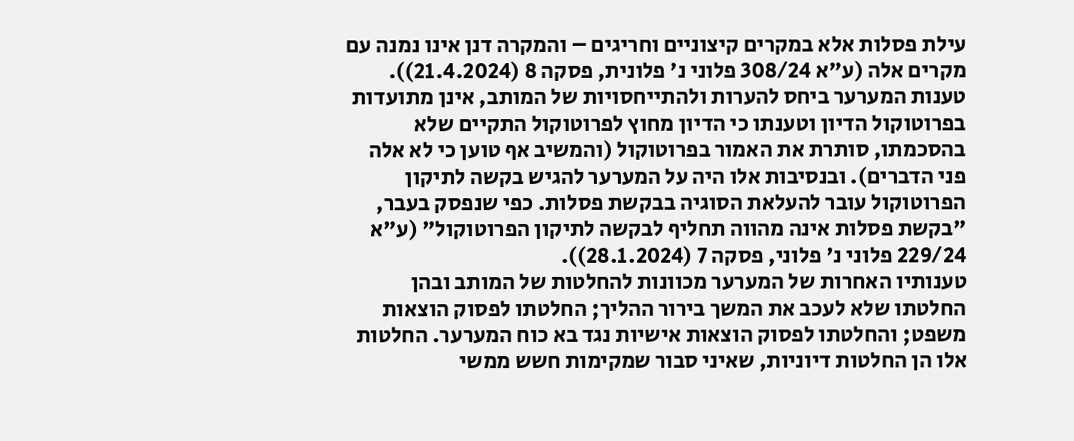עילת פסלות אלא במקרים קיצוניים וחריגים – והמקרה דנן אינו נמנה עם מקרים אלה (ע"א 308/24 פלוני נ' פלונית, פסקה 8 (21.4.2024)). טענות המערער ביחס להערות ולהתייחסויות של המותב, אינן מתועדות בפרוטוקול הדיון וטענתו כי הדיון מחוץ לפרוטוקול התקיים שלא בהסכמתו, סותרת את האמור בפרוטוקול (והמשיב אף טוען כי לא אלה פני הדברים). ובנסיבות אלו היה על המערער להגיש בקשה לתיקון הפרוטוקול עובר להעלאת הסוגיה בבקשת פסלות. כפי שנפסק בעבר, "בקשת פסלות אינה מהווה תחליף לבקשה לתיקון הפרוטוקול" (ע"א 229/24 פלוני נ' פלוני, פסקה 7 (28.1.2024)).
טענותיו האחרות של המערער מכוונות להחלטות של המותב ובהן החלטתו שלא לעכב את המשך בירור ההליך; החלטתו לפסוק הוצאות משפט; והחלטתו לפסוק הוצאות אישיות נגד בא כוח המערער. החלטות אלו הן החלטות דיוניות, שאיני סבור שמקימות חשש ממשי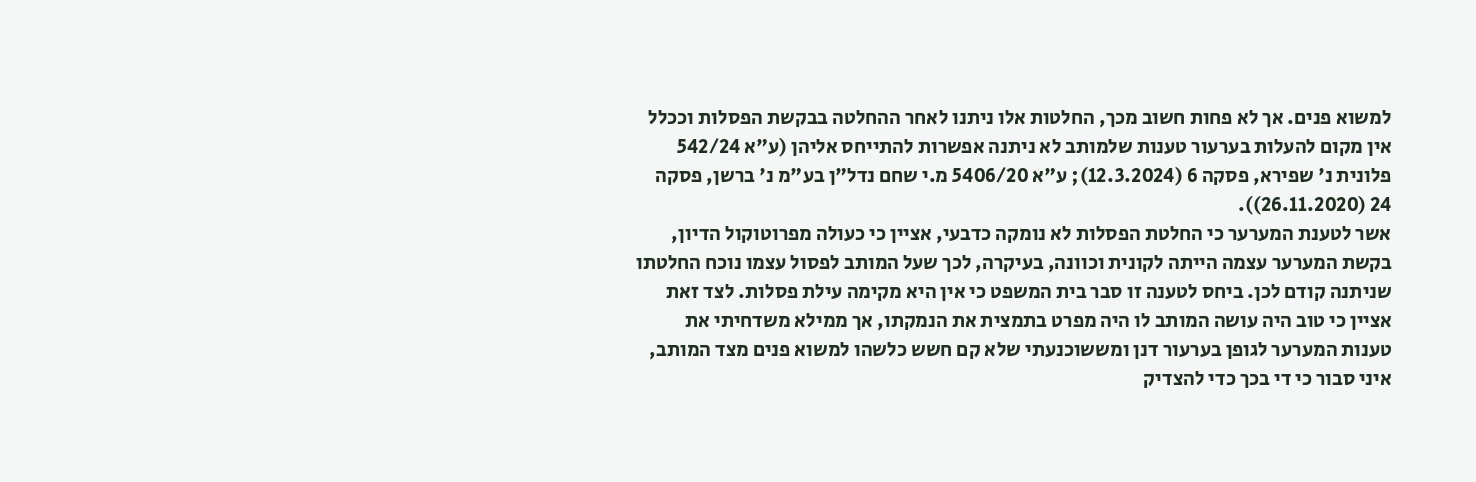למשוא פנים. אך לא פחות חשוב מכך, החלטות אלו ניתנו לאחר ההחלטה בבקשת הפסלות וככלל אין מקום להעלות בערעור טענות שלמותב לא ניתנה אפשרות להתייחס אליהן (ע"א 542/24 פלונית נ' שפירא, פסקה 6 (12.3.2024); ע"א 5406/20 מ.י שחם נדל"ן בע"מ נ' ברשן, פסקה 24 (26.11.2020)).
אשר לטענת המערער כי החלטת הפסלות לא נומקה כדבעי, אציין כי כעולה מפרוטוקול הדיון, בקשת המערער עצמה הייתה לקונית וכוונה, בעיקרה, לכך שעל המותב לפסול עצמו נוכח החלטתו שניתנה קודם לכן. ביחס לטענה זו סבר בית המשפט כי אין היא מקימה עילת פסלות. לצד זאת אציין כי טוב היה עושה המותב לו היה מפרט בתמצית את הנמקתו, אך ממילא משדחיתי את טענות המערער לגופן בערעור דנן ומששוכנעתי שלא קם חשש כלשהו למשוא פנים מצד המותב, איני סבור כי די בכך כדי להצדיק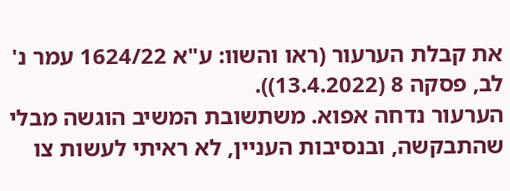את קבלת הערעור (ראו והשוו: ע"א 1624/22 עמר נ' לב, פסקה 8 (13.4.2022)).
הערעור נדחה אפוא. משתשובת המשיב הוגשה מבלי שהתבקשה, ובנסיבות העניין, לא ראיתי לעשות צו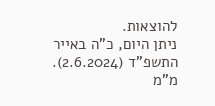להוצאות.
ניתן היום, כ"ה באייר התשפ"ד (2.6.2024).
מ"מ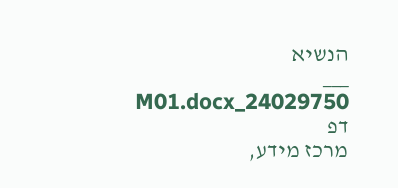הנשיא
___
24029750_M01.docx דפ
מרכז מידע,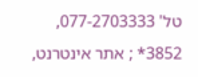טל' 077-2703333, 3852* ; אתר אינטרנט,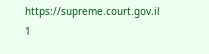https://supreme.court.gov.il
1